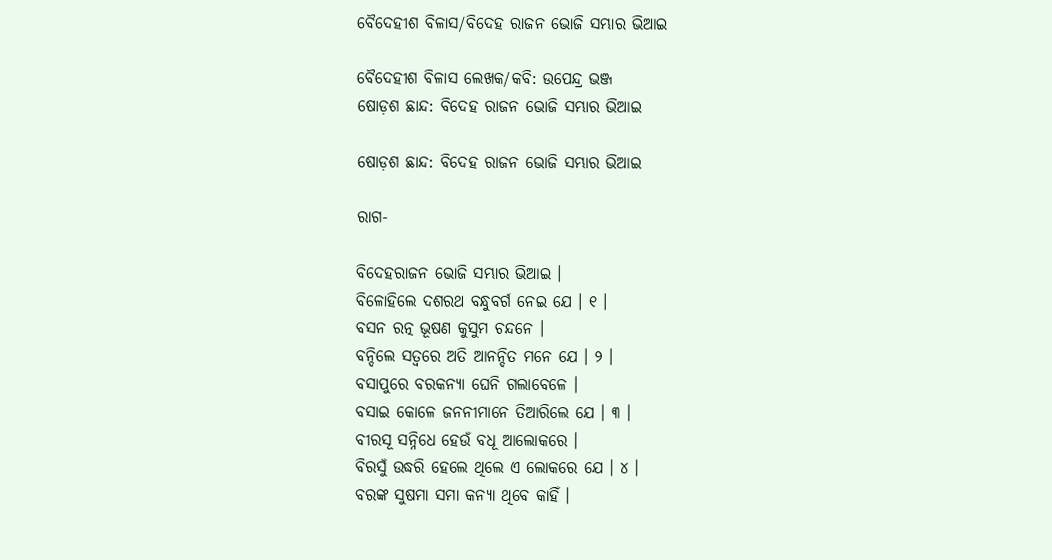ବୈଦେହୀଶ ବିଳାସ/ବିଦେହ ରାଜନ ଭୋଜି ସମ୍ଭାର ଭିଆଇ

ବୈଦେହୀଶ ବିଳାସ ଲେଖକ/କବି: ଉପେନ୍ଦ୍ର ଭଞ୍ଜ
ଷୋଡ଼ଶ ଛାନ୍ଦ: ବିଦେହ ରାଜନ ଭୋଜି ସମ୍ଭାର ଭିଆଇ

ଷୋଡ଼ଶ ଛାନ୍ଦ: ବିଦେହ ରାଜନ ଭୋଜି ସମ୍ଭାର ଭିଆଇ

ରାଗ-

ବିଦେହରାଜନ ଭୋଜି ସମ୍ଭାର ଭିଆଇ ।
ବିଳୋହିଲେ ଦଶରଥ ବନ୍ଧୁବର୍ଗ ନେଇ ଯେ । ୧ ।
ବସନ ରତ୍ନ ଭୂଷଣ କୁସୁମ ଚନ୍ଦନେ ।
ବନ୍ଦିଲେ ସତ୍ୱରେ ଅତି ଆନନ୍ଦିତ ମନେ ଯେ । ୨ ।
ବସାପୁରେ ବରକନ୍ୟା ଘେନି ଗଲାବେଳେ ।
ବସାଇ କୋଳେ ଜନନୀମାନେ ତିଆରିଲେ ଯେ । ୩ ।
ବୀରସୂ ସନ୍ନିଧେ ହେଉଁ ବଧୂ ଆଲୋକରେ ।
ବିରସୁଁ ଉଦ୍ଧରି ହେଲେ ଥିଲେ ଏ ଲୋକରେ ଯେ । ୪ ।
ବରଙ୍କ ସୁଷମା ସମା କନ୍ୟା ଥିବେ କାହିଁ ।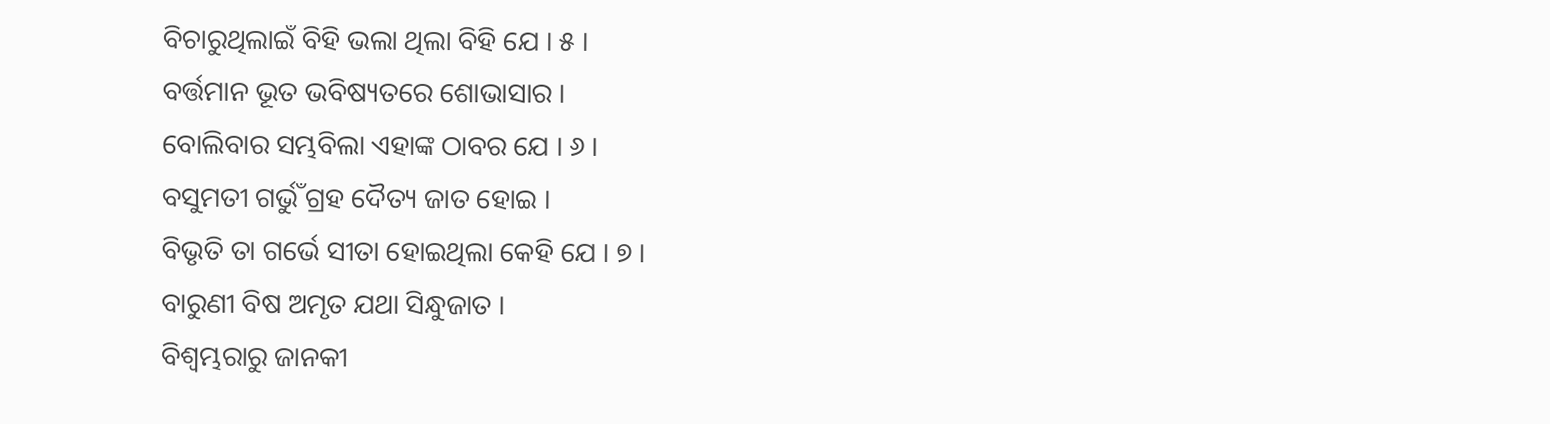ବିଚାରୁଥିଲାଇଁ ବିହି ଭଲା ଥିଲା ବିହି ଯେ । ୫ ।
ବର୍ତ୍ତମାନ ଭୂତ ଭବିଷ୍ୟତରେ ଶୋଭାସାର ।
ବୋଲିବାର ସମ୍ଭବିଲା ଏହାଙ୍କ ଠାବର ଯେ । ୬ ।
ବସୁମତୀ ଗର୍ଭୁଁ ଗ୍ରହ ଦୈତ୍ୟ ଜାତ ହୋଇ ।
ବିଭୃତି ତା ଗର୍ଭେ ସୀତା ହୋଇଥିଲା କେହି ଯେ । ୭ ।
ବାରୁଣୀ ବିଷ ଅମୃତ ଯଥା ସିନ୍ଧୁଜାତ ।
ବିଶ୍ୱମ୍ଭରାରୁ ଜାନକୀ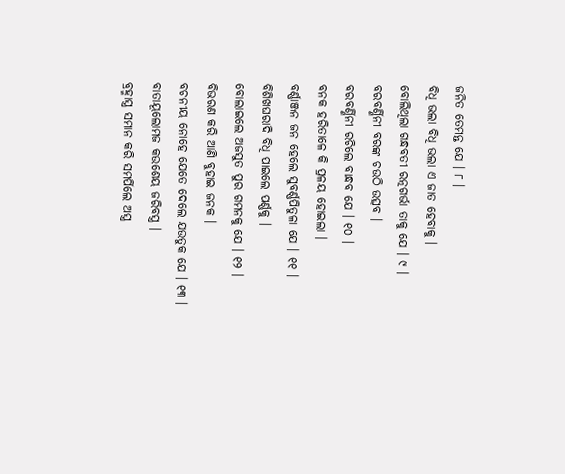ଜନିତ ତେମନ୍ତ ଯେ । ୮ ।
ବିଧି ଭଲା ବିଧି ଭଲା ଏ ଜାତ ହେବାକୁ ।
ବୋଲିଥିଲା ଗନ୍ଧବତୀ ରତ୍ନଗର୍ଭା ତାକୁ ଯେ । ୯ ।
ବରବର୍ଣ୍ଣିନୀ ବରଙ୍କ ଚଉଠି ଉତ୍ସବ ।
ବରବର୍ଣ୍ଣିନୀ ରଚିଲେ ବାନ୍ଧବ ଯେ । ୧୦ ।
ବନକ ହରିତାଳେ କି ପ୍ରଳୟ ହୋଇଲା ।
ବର୍ଣ୍ଣାଞ୍ଜନ ଜନ ହେଲେ ସୁବର୍ଣ୍ଣପିତୁଳା ଯେ । ୧୧ ।
ବିଶିଖଘରାଦି ବିଧି ପାଇଲେ ପର୍ଣ୍ଣକୁ ।
ବୋଲାଇଲେ ଅଜସୁତ ପୁର ଗମନକୁ ଯେ । ୧୨ ।
ବିଭରଣ କରି ଆଣି ବୁହାଇ ଜନକ ।
ବଚନୀୟ ନୋହେ ଯେତେ ଦେଲେ ଯଉତୁକ ଯେ । ୧୩ ।
ବାତାୟୂଲୋମଜ କଉଶେୟ ଜରିବସ୍ତ୍ର ।
ବ୍ରହ୍ମାସ୍ତ୍ର ସମାନ କରି ସମର୍ପିଲେ ଅସ୍ତ୍ର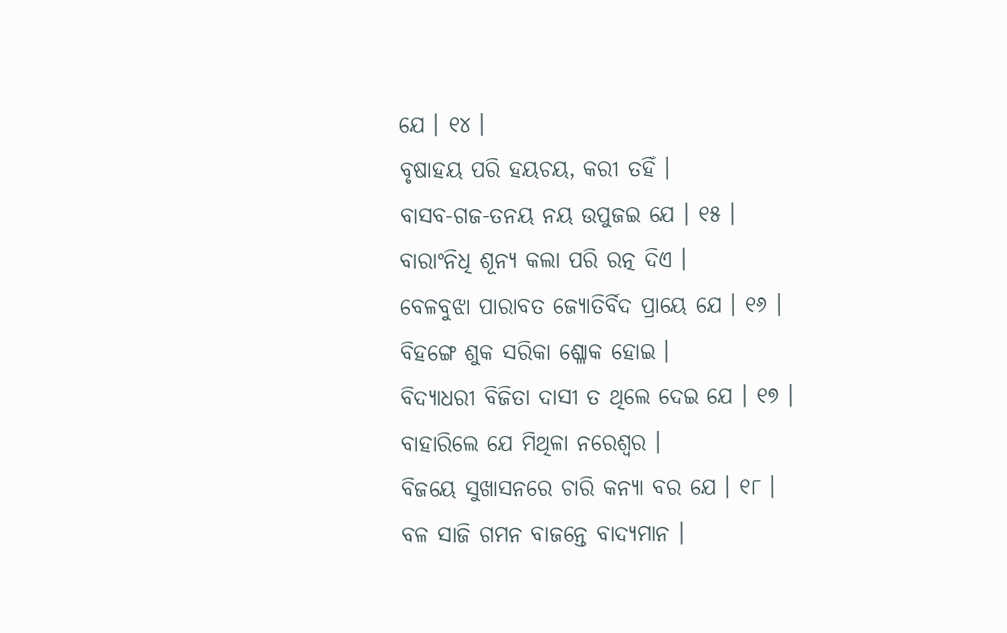ଯେ । ୧୪ ।
ବୃଷାହୟ ପରି ହୟଚୟ, କରୀ ତହିଁ ।
ବାସବ-ଗଜ-ତନୟ ନୟ ଉପୁଜଇ ଯେ । ୧୫ ।
ବାରାଂନିଧି ଶୂନ୍ୟ କଲା ପରି ରତ୍ନ ଦିଏ ।
ବେଳବୁଝା ପାରାବତ ଜ୍ୟୋତିର୍ବିଦ ପ୍ରାୟେ ଯେ । ୧୬ ।
ବିହଙ୍ଗେ ଶୁକ ସରିକା ଶ୍ଳୋକ ହୋଇ ।
ବିଦ୍ୟାଧରୀ ବିଜିତା ଦାସୀ ତ ଥିଲେ ଦେଇ ଯେ । ୧୭ ।
ବାହାରିଲେ ଯେ ମିଥିଳା ନରେଶ୍ୱର ।
ବିଜୟେ ସୁଖାସନରେ ଚାରି କନ୍ୟା ବର ଯେ । ୧୮ ।
ବଳ ସାଜି ଗମନ ବାଜନ୍ତେ ବାଦ୍ୟମାନ ।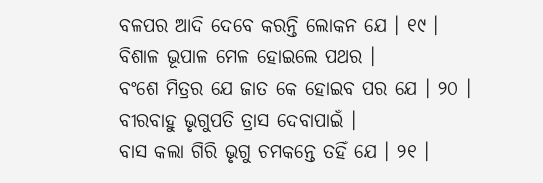ବଳପର ଆଦି ଦେବେ କରନ୍ତି ଲୋକନ ଯେ । ୧୯ ।
ବିଶାଳ ଭୂପାଳ ମେଳ ହୋଇଲେ ପଥର ।
ବଂଶେ ମିତ୍ରର ଯେ ଜାତ କେ ହୋଇବ ପର ଯେ । ୨୦ ।
ବୀରବାହୁ ଭୃଗୁପତି ତ୍ରାସ ଦେବାପାଇଁ ।
ବାସ କଲା ଗିରି ଭୃଗୁ ଚମକନ୍ତେ ତହିଁ ଯେ । ୨୧ ।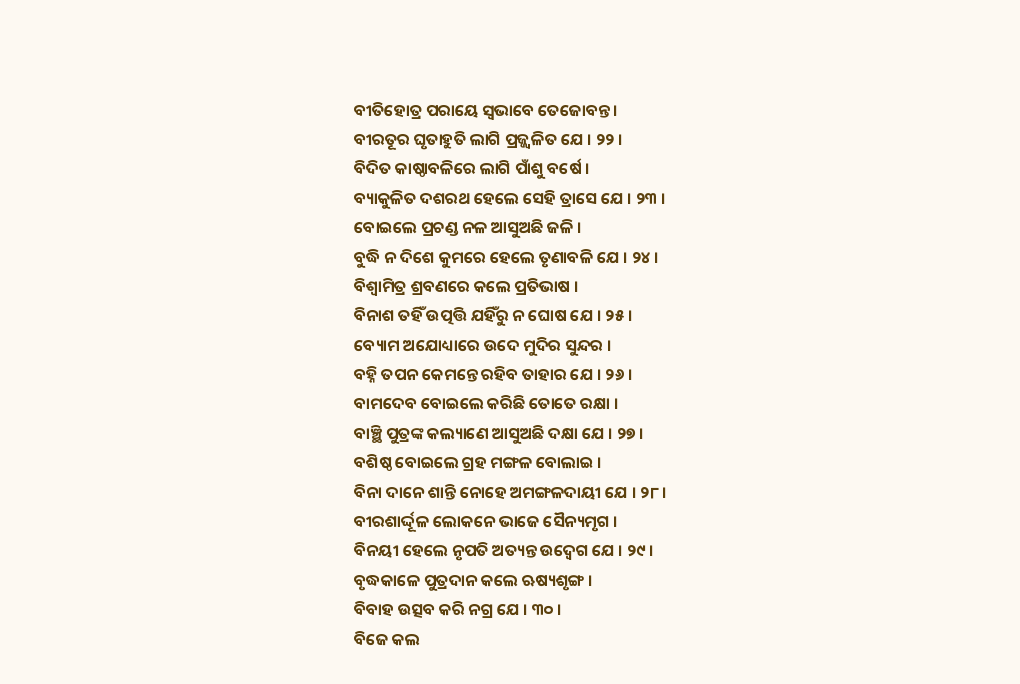ବୀତିହୋତ୍ର ପରାୟେ ସ୍ୱଭାବେ ତେଜୋବନ୍ତ ।
ବୀରତୂର ଘୃତାହୁତି ଲାଗି ପ୍ରଜ୍ଜ୍ୱଳିତ ଯେ । ୨୨ ।
ବିଦିତ କାଷ୍ଠାବଳିରେ ଲାଗି ପାଁଶୁ ବର୍ଷେ ।
ବ୍ୟାକୁଳିତ ଦଶରଥ ହେଲେ ସେହି ତ୍ରାସେ ଯେ । ୨୩ ।
ବୋଇଲେ ପ୍ରଚଣ୍ଡ ନଳ ଆସୁଅଛି ଜଳି ।
ବୁଦ୍ଧି ନ ଦିଶେ କୁମରେ ହେଲେ ତୃଣାବଳି ଯେ । ୨୪ ।
ବିଶ୍ୱାମିତ୍ର ଶ୍ରବଣରେ କଲେ ପ୍ରତିଭାଷ ।
ବିନାଶ ତହିଁ ଉତ୍ପତ୍ତି ଯହିଁରୁ ନ ଘୋଷ ଯେ । ୨୫ ।
ବ୍ୟୋମ ଅଯୋଧ୍ୟାରେ ଉଦେ ମୁଦିର ସୁନ୍ଦର ।
ବହ୍ନି ତପନ କେମନ୍ତେ ରହିବ ତାହାର ଯେ । ୨୬ ।
ବାମଦେବ ବୋଇଲେ କରିଛି ତୋତେ ରକ୍ଷା ।
ବାଞ୍ଛି ପୁତ୍ରଙ୍କ କଲ୍ୟାଣେ ଆସୁଅଛି ଦକ୍ଷା ଯେ । ୨୭ ।
ବଶିଷ୍ଠ ବୋଇଲେ ଗ୍ରହ ମଙ୍ଗଳ ବୋଲାଇ ।
ବିନା ଦାନେ ଶାନ୍ତି ନୋହେ ଅମଙ୍ଗଳଦାୟୀ ଯେ । ୨୮ ।
ବୀରଶାର୍ଦ୍ଦୂଳ ଲୋକନେ ଭାଜେ ସୈନ୍ୟମୃଗ ।
ବିନୟୀ ହେଲେ ନୃପତି ଅତ୍ୟନ୍ତ ଉଦ୍ୱେଗ ଯେ । ୨୯ ।
ବୃଦ୍ଧକାଳେ ପୁତ୍ରଦାନ କଲେ ଋଷ୍ୟଶୃଙ୍ଗ ।
ବିବାହ ଉତ୍ସବ କରି ନଗ୍ର ଯେ । ୩୦ ।
ବିଜେ କଲ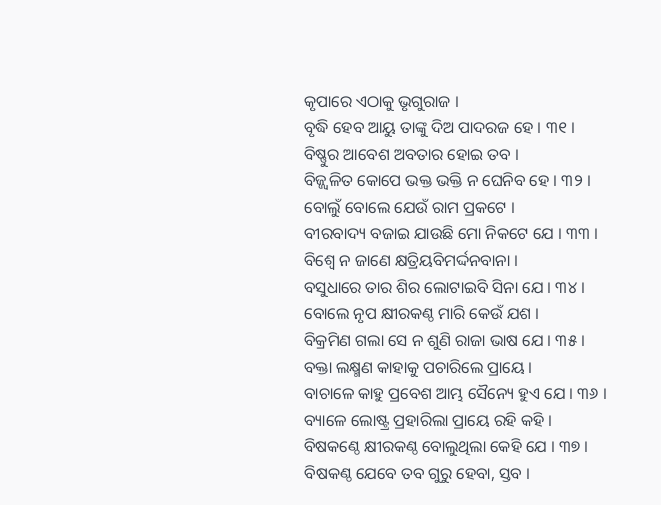କୃପାରେ ଏଠାକୁ ଭୃଗୁରାଜ ।
ବୃଦ୍ଧି ହେବ ଆୟୁ ତାଙ୍କୁ ଦିଅ ପାଦରଜ ହେ । ୩୧ ।
ବିଷ୍ଣୁର ଆବେଶ ଅବତାର ହୋଇ ତବ ।
ବିଜ୍ଜ୍ୱଳିତ କୋପେ ଭକ୍ତ ଭକ୍ତି ନ ଘେନିବ ହେ । ୩୨ ।
ବୋଲୁଁ ବୋଲେ ଯେଉଁ ରାମ ପ୍ରକଟେ ।
ବୀରବାଦ୍ୟ ବଜାଇ ଯାଉଛି ମୋ ନିକଟେ ଯେ । ୩୩ ।
ବିଶ୍ୱେ ନ ଜାଣେ କ୍ଷତ୍ରିୟବିମର୍ଦ୍ଦନବାନା ।
ବସୁଧାରେ ତାର ଶିର ଲୋଟାଇବି ସିନା ଯେ । ୩୪ ।
ବୋଲେ ନୃପ କ୍ଷୀରକଣ୍ଠ ମାରି କେଉଁ ଯଶ ।
ବିକ୍ରମିଣ ଗଲା ସେ ନ ଶୁଣି ରାଜା ଭାଷ ଯେ । ୩୫ ।
ବକ୍ତା ଲକ୍ଷ୍ମଣ କାହାକୁ ପଚାରିଲେ ପ୍ରାୟେ ।
ବାଚାଳେ କାହୁ ପ୍ରବେଶ ଆମ୍ଭ ସୈନ୍ୟେ ହୁଏ ଯେ । ୩୬ ।
ବ୍ୟାଳେ ଲୋଷ୍ଟ୍ର ପ୍ରହାରିଲା ପ୍ରାୟେ ରହି କହି ।
ବିଷକଣ୍ଠେ କ୍ଷୀରକଣ୍ଠ ବୋଲୁଥିଲା କେହି ଯେ । ୩୭ ।
ବିଷକଣ୍ଠ ଯେବେ ତବ ଗୁରୁ ହେବା, ସ୍ତବ ।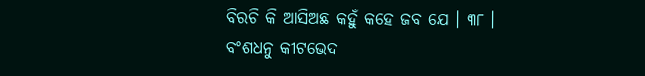ବିରଚି କି ଆସିଅଛ କହୁଁ କହେ ଜବ ଯେ । ୩୮ ।
ବଂଶଧନୁ କୀଟଭେଦ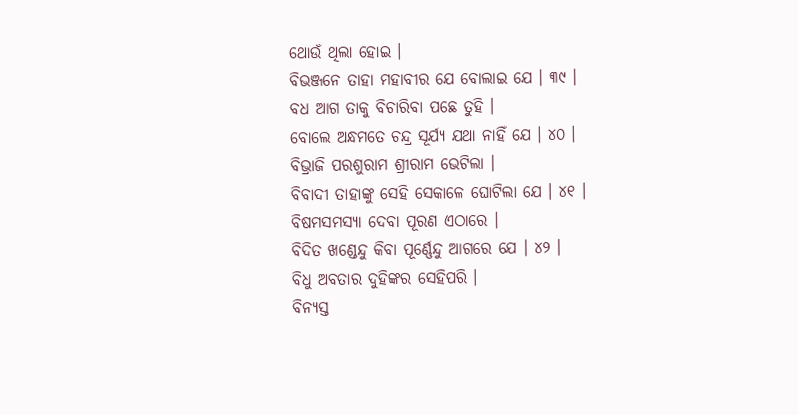ଥୋଉଁ ଥିଲା ହୋଇ ।
ବିଭଞ୍ଜନେ ତାହା ମହାବୀର ଯେ ବୋଲାଇ ଯେ । ୩୯ ।
ବଧ ଆଗ ତାକୁ ବିଚାରିବା ପଛେ ତୁହି ।
ବୋଲେ ଅନ୍ଧମତେ ଚନ୍ଦ୍ର ସୂର୍ଯ୍ୟ ଯଥା ନାହିଁ ଯେ । ୪୦ ।
ବିଭ୍ରାଜି ପରଶୁରାମ ଶ୍ରୀରାମ ଭେଟିଲା ।
ବିବାଦୀ ତାହାଙ୍କୁ ସେହି ସେକାଳେ ଘୋଟିଲା ଯେ । ୪୧ ।
ବିଷମସମସ୍ୟା ଦେବା ପୂରଣ ଏଠାରେ ।
ବିଦିତ ଖଣ୍ଡେନ୍ଦୁ କିବା ପୂର୍ଣ୍ଣେନ୍ଦୁ ଆଗରେ ଯେ । ୪୨ ।
ବିଧୁ ଅବତାର ଦୁହିଙ୍କର ସେହିପରି ।
ବିନ୍ୟସ୍ତ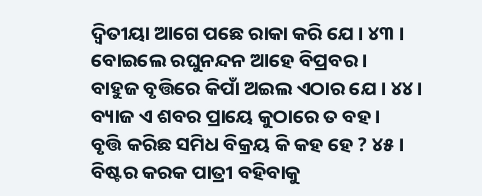ଦ୍ୱିତୀୟା ଆଗେ ପଛେ ରାକା କରି ଯେ । ୪୩ ।
ବୋଇଲେ ରଘୁନନ୍ଦନ ଆହେ ବିପ୍ରବର ।
ବାହୁଜ ବୃତ୍ତିରେ କିପାଁ ଅଇଲ ଏଠାର ଯେ । ୪୪ ।
ବ୍ୟାଜ ଏ ଶବର ପ୍ରାୟେ କୁଠାରେ ତ ବହ ।
ବୃତ୍ତି କରିଛ ସମିଧ ବିକ୍ରୟ କି କହ ହେ ? ୪୫ ।
ବିଷ୍ଟର କରକ ପାତ୍ରୀ ବହିବାକୁ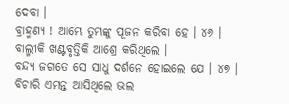ଦେବା ।
ବ୍ରାହ୍ମଣ୍ୟ ! ଆମ୍ଭେ ତୁମ୍ଭଙ୍କୁ ପୂଜନ କରିବା ହେ । ୪୬ ।
ବାଲ୍ମୀକି ଖଣ୍ଟବୃତ୍ତିକି ଆଶ୍ରେ କରିଥିଲେ ।
ବନ୍ଦ୍ୟ ଜଗତେ ସେ ସାଧୁ ଦର୍ଶନେ ହୋଇଲେ ଯେ । ୪୭ ।
ବିଚାରି ଏମନ୍ତ ଆସିଥିଲେ ଭଲ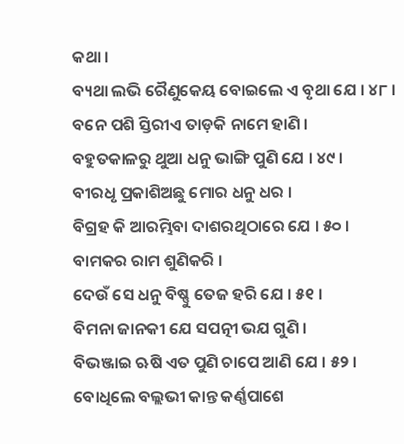କଥା ।
ବ୍ୟଥା ଲଭି ରୈଣୁକେୟ ବୋଇଲେ ଏ ବୃଥା ଯେ । ୪୮ ।
ବନେ ପଶି ସ୍ତିରୀଏ ତାଡ଼କି ନାମେ ହାଣି ।
ବହୁତକାଳରୁ ଥୁଆ ଧନୁ ଭାଙ୍ଗି ପୁଣି ଯେ । ୪୯ ।
ବୀରଧୃ ପ୍ରକାଶିଅଛୁ ମୋର ଧନୁ ଧର ।
ବିଗ୍ରହ କି ଆରମ୍ଭିବା ଦାଶରଥିଠାରେ ଯେ । ୫୦ ।
ବାମକର ରାମ ଶୁଣିକରି ।
ଦେଉଁ ସେ ଧନୁ ବିଷ୍ଣୁ ତେଜ ହରି ଯେ । ୫୧ ।
ବିମନା ଜାନକୀ ଯେ ସପତ୍ନୀ ଭଯ ଗୁଣି ।
ବିଭଞ୍ଜାଇ ଋଷି ଏତ ପୁଣି ଚାପେ ଆଣି ଯେ । ୫୨ ।
ବୋଧିଲେ ବଲ୍ଲଭୀ କାନ୍ତ କର୍ଣ୍ଣପାଶେ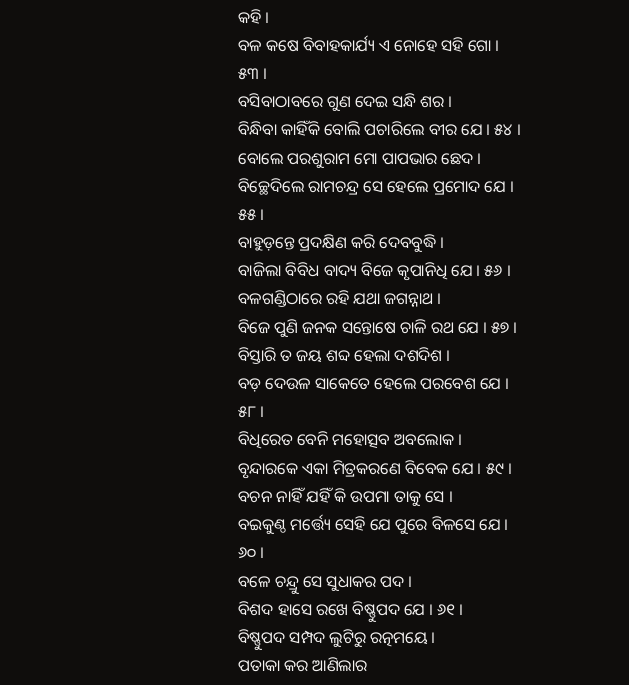କହି ।
ବଳ କଷେ ବିବାହକାର୍ଯ୍ୟ ଏ ନୋହେ ସହି ଗୋ । ୫୩ ।
ବସିବାଠାବରେ ଗୁଣ ଦେଇ ସନ୍ଧି ଶର ।
ବିନ୍ଧିବା କାହିଁକି ବୋଲି ପଚାରିଲେ ବୀର ଯେ । ୫୪ ।
ବୋଲେ ପରଶୁରାମ ମୋ ପାପଭାର ଛେଦ ।
ବିଚ୍ଛେଦିଲେ ରାମଚନ୍ଦ୍ର ସେ ହେଲେ ପ୍ରମୋଦ ଯେ । ୫୫ ।
ବାହୁଡ଼ନ୍ତେ ପ୍ରଦକ୍ଷିଣ କରି ଦେବବୁଦ୍ଧି ।
ବାଜିଲା ବିବିଧ ବାଦ୍ୟ ବିଜେ କୃପାନିଧି ଯେ । ୫୬ ।
ବଳଗଣ୍ଡିଠାରେ ରହି ଯଥା ଜଗନ୍ନାଥ ।
ବିଜେ ପୁଣି ଜନକ ସନ୍ତୋଷେ ଚାଳି ରଥ ଯେ । ୫୭ ।
ବିସ୍ତାରି ତ ଜୟ ଶବ୍ଦ ହେଲା ଦଶଦିଶ ।
ବଡ଼ ଦେଉଳ ସାକେତେ ହେଲେ ପରବେଶ ଯେ । ୫୮ ।
ବିଧିରେତ ବେନି ମହୋତ୍ସବ ଅବଲୋକ ।
ବୃନ୍ଦାରକେ ଏକା ମିତ୍ରକରଣେ ବିବେକ ଯେ । ୫୯ ।
ବଚନ ନାହିଁ ଯହିଁ କି ଉପମା ତାକୁ ସେ ।
ବଇକୁଣ୍ଠ ମର୍ତ୍ତ୍ୟେ ସେହି ଯେ ପୁରେ ବିଳସେ ଯେ । ୬୦ ।
ବଳେ ଚନ୍ଦ୍ରୁ ସେ ସୁଧାକର ପଦ ।
ବିଶଦ ହାସେ ରଖେ ବିଷ୍ଣୁପଦ ଯେ । ୬୧ ।
ବିଷ୍ଣୁପଦ ସମ୍ପଦ ଲୁଟିରୁ ରତ୍ନମୟେ ।
ପତାକା କର ଆଣିଲାର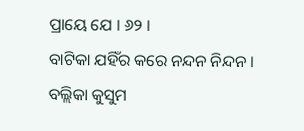ପ୍ରାୟେ ଯେ । ୬୨ ।
ବାଟିକା ଯହିଁର କରେ ନନ୍ଦନ ନିନ୍ଦନ ।
ବଲ୍ଲିକା କୁସୁମ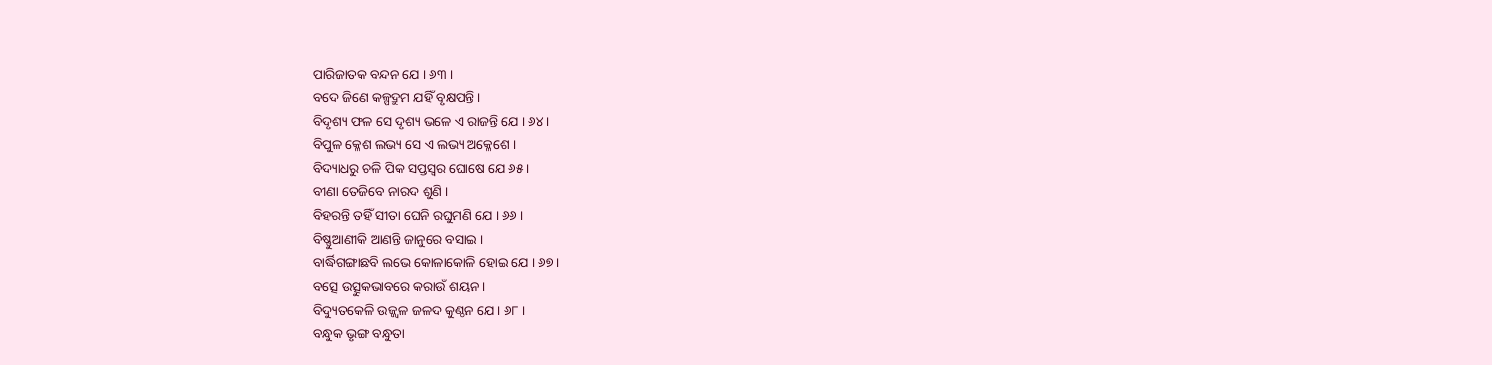ପାରିଜାତକ ବନ୍ଦନ ଯେ । ୬୩ ।
ବଦେ ଜିଣେ କଳ୍ପଦ୍ରୁମ ଯହିଁ ବୃକ୍ଷପନ୍ତି ।
ବିଦୃଶ୍ୟ ଫଳ ସେ ଦୃଶ୍ୟ ଭଳେ ଏ ରାଜନ୍ତି ଯେ । ୬୪ ।
ବିପୁଳ କ୍ଳେଶ ଲଭ୍ୟ ସେ ଏ ଲଭ୍ୟ ଅକ୍ଳେଶେ ।
ବିଦ୍ୟାଧରୁ ଚଳି ପିକ ସପ୍ତସ୍ୱର ଘୋଷେ ଯେ ୬୫ ।
ବୀଣା ତେଜିବେ ନାରଦ ଶୁଣି ।
ବିହରନ୍ତି ତହିଁ ସୀତା ଘେନି ରଘୁମଣି ଯେ । ୬୬ ।
ବିଷ୍ଣୁଆଣୀକି ଆଣନ୍ତି ଜାନୁରେ ବସାଇ ।
ବାର୍ଦ୍ଧିଗଙ୍ଗାଛବି ଲଭେ କୋଳାକୋଳି ହୋଇ ଯେ । ୬୭ ।
ବତ୍ସେ ଉତ୍ସୁକଭାବରେ କରାଉଁ ଶୟନ ।
ବିଦ୍ୟୁତକେଳି ଉଜ୍ଜ୍ୱଳ ଜଳଦ କୁଣ୍ଠନ ଯେ । ୬୮ ।
ବନ୍ଧୁକ ଭୃଙ୍ଗ ବନ୍ଧୁତା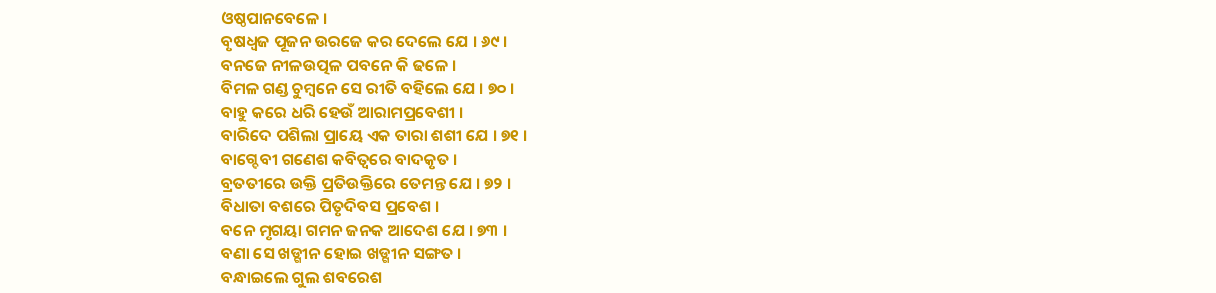ଓଷ୍ଠପାନବେଳେ ।
ବୃଷଧ୍ୱଜ ପୂଜନ ଉରଜେ କର ଦେଲେ ଯେ । ୬୯ ।
ବନଜେ ନୀଳଉତ୍ପଳ ପବନେ କି ଢଳେ ।
ବିମଳ ଗଣ୍ଡ ଚୁମ୍ବନେ ସେ ରୀତି ବହିଲେ ଯେ । ୭୦ ।
ବାହୁ କରେ ଧରି ହେଉଁ ଆରାମପ୍ରବେଶୀ ।
ବାରିଦେ ପଶିଲା ପ୍ରାୟେ ଏକ ତାରା ଶଶୀ ଯେ । ୭୧ ।
ବାଗ୍ଦେବୀ ଗଣେଶ କବିତ୍ୱରେ ବାଦକୃତ ।
ବ୍ରତତୀରେ ଉକ୍ତି ପ୍ରତିଉକ୍ତିରେ ତେମନ୍ତ ଯେ । ୭୨ ।
ବିଧାତା ବଶରେ ପିତୃଦିବସ ପ୍ରବେଶ ।
ବନେ ମୃଗୟା ଗମନ ଜନକ ଆଦେଶ ଯେ । ୭୩ ।
ବଣା ସେ ଖଡ୍ଗୀନ ହୋଇ ଖଡ୍ଗୀନ ସଙ୍ଗତ ।
ବନ୍ଧାଇଲେ ଗୁଲ ଶବରେଶ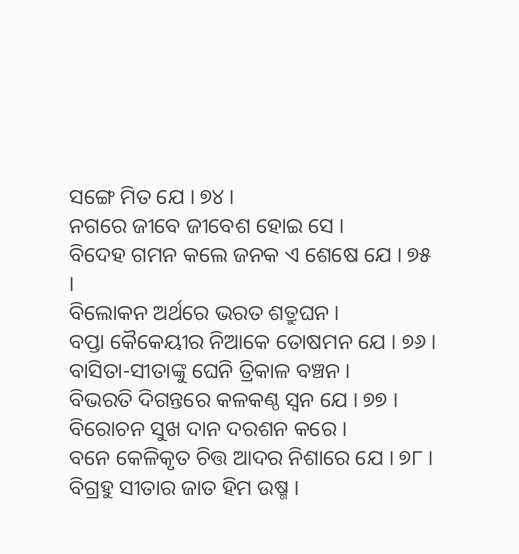ସଙ୍ଗେ ମିତ ଯେ । ୭୪ ।
ନଗରେ ଜୀବେ ଜୀବେଶ ହୋଇ ସେ ।
ବିଦେହ ଗମନ କଲେ ଜନକ ଏ ଶେଷେ ଯେ । ୭୫ ।
ବିଲୋକନ ଅର୍ଥରେ ଭରତ ଶତ୍ରୁଘନ ।
ବପ୍ତା କୈକେୟୀର ନିଆକେ ତୋଷମନ ଯେ । ୭୬ ।
ବାସିତା-ସୀତାଙ୍କୁ ଘେନି ତ୍ରିକାଳ ବଞ୍ଚନ ।
ବିଭରତି ଦିଗନ୍ତରେ କଳକଣ୍ଠ ସ୍ୱନ ଯେ । ୭୭ ।
ବିରୋଚନ ସୁଖ ଦାନ ଦରଶନ କରେ ।
ବନେ କେଳିକୃତ ଚିତ୍ତ ଆଦର ନିଶାରେ ଯେ । ୭୮ ।
ବିଗ୍ରହୁ ସୀତାର ଜାତ ହିମ ଉଷ୍ମ ।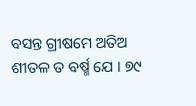ବସନ୍ତ ଗ୍ରୀଷମେ ଅତିଅ ଶୀତଳ ତ ବର୍ଷ୍ମ ଯେ । ୭୯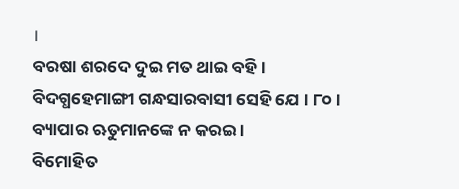।
ବରଷା ଶରଦେ ଦୁଇ ମତ ଥାଇ ବହି ।
ବିଦଗ୍ଧହେମାଙ୍ଗୀ ଗନ୍ଧସାରବାସୀ ସେହି ଯେ । ୮୦ ।
ବ୍ୟାପାର ଋତୁମାନଙ୍କେ ନ କରଇ ।
ବିମୋହିତ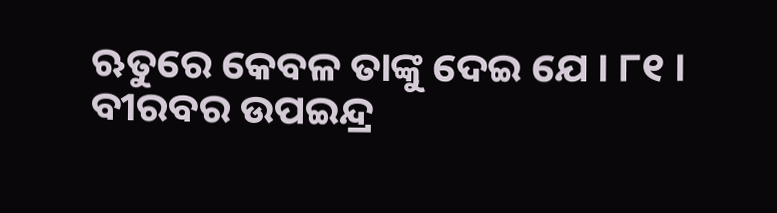ଋତୁରେ କେବଳ ତାଙ୍କୁ ଦେଇ ଯେ । ୮୧ ।
ବୀରବର ଉପଇନ୍ଦ୍ର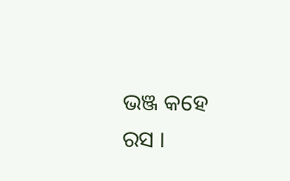ଭଞ୍ଜ କହେ ରସ ।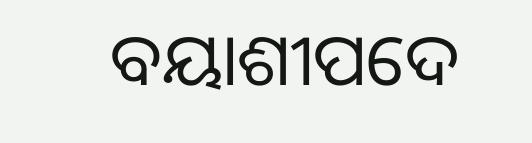ବୟାଶୀପଦେ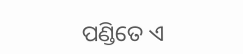ପଣ୍ଡିତେ ଏ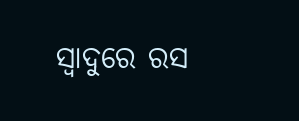ସ୍ୱାଦୁରେ ରସ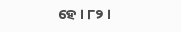ହେ । ୮୨ ।